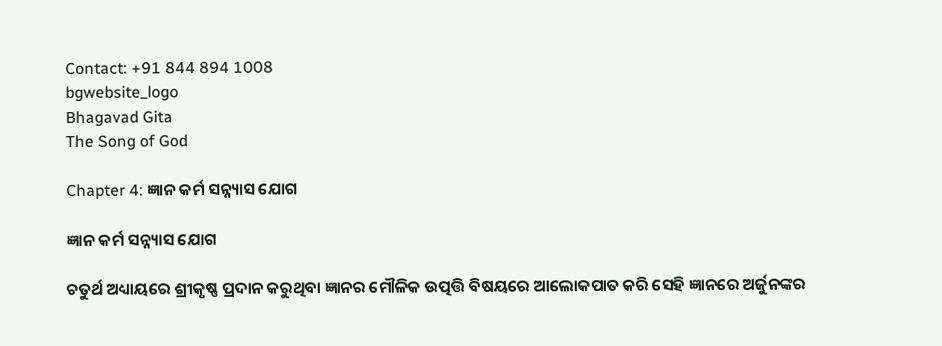Contact: +91 844 894 1008
bgwebsite_logo
Bhagavad Gita
The Song of God

Chapter 4: ଜ୍ଞାନ କର୍ମ ସନ୍ନ୍ୟାସ ଯୋଗ

ଜ୍ଞାନ କର୍ମ ସନ୍ନ୍ୟାସ ଯୋଗ

ଚତୁର୍ଥ ଅଧ୍ୟାୟରେ ଶ୍ରୀକୃଷ୍ଣ ପ୍ରଦାନ କରୁଥିବା ଜ୍ଞାନର ମୌଳିକ ଉତ୍ପତ୍ତି ବିଷୟରେ ଆଲୋକପାତ କରି ସେହି ଜ୍ଞାନରେ ଅର୍ଜୁନଙ୍କର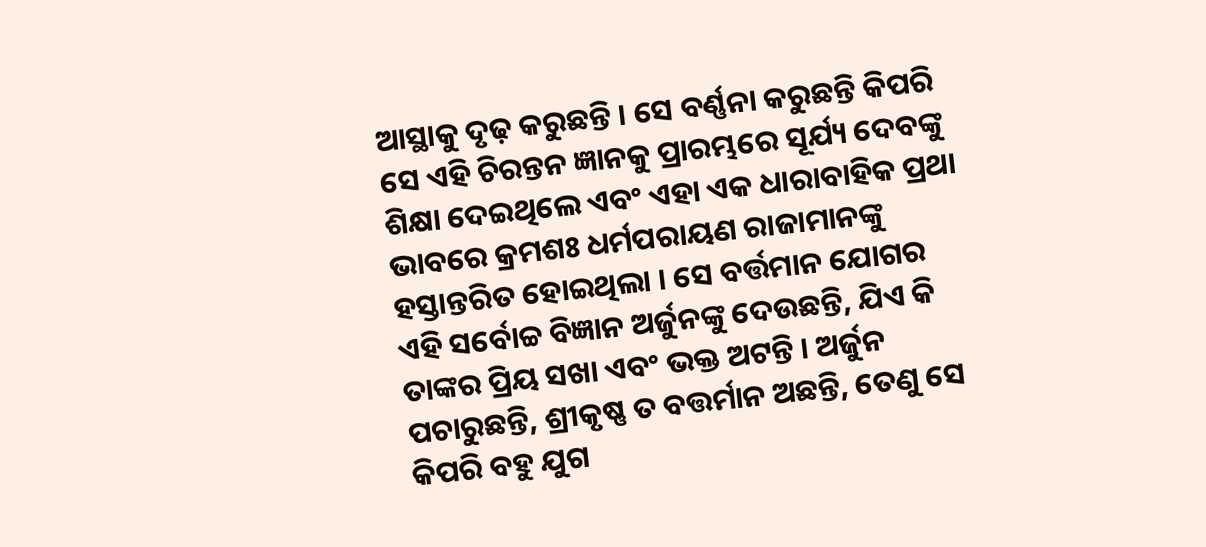ଆସ୍ଥାକୁ ଦୃଢ଼ କରୁଛନ୍ତି । ସେ ବର୍ଣ୍ଣନା କରୁଛନ୍ତି କିପରି ସେ ଏହି ଚିରନ୍ତନ ଜ୍ଞାନକୁ ପ୍ରାରମ୍ଭରେ ସୂର୍ଯ୍ୟ ଦେବଙ୍କୁ ଶିକ୍ଷା ଦେଇଥିଲେ ଏବଂ ଏହା ଏକ ଧାରାବାହିକ ପ୍ରଥା ଭାବରେ କ୍ରମଶଃ ଧର୍ମପରାୟଣ ରାଜାମାନଙ୍କୁ ହସ୍ତାନ୍ତରିତ ହୋଇଥିଲା । ସେ ବର୍ତ୍ତମାନ ଯୋଗର ଏହି ସର୍ବୋଚ୍ଚ ବିଜ୍ଞାନ ଅର୍ଜୁନଙ୍କୁ ଦେଉଛନ୍ତି, ଯିଏ କି ତାଙ୍କର ପ୍ରିୟ ସଖା ଏବଂ ଭକ୍ତ ଅଟନ୍ତି । ଅର୍ଜୁନ ପଚାରୁଛନ୍ତି, ଶ୍ରୀକୃଷ୍ଣ ତ ବତ୍ତର୍ମାନ ଅଛନ୍ତି, ତେଣୁ ସେ କିପରି ବହୁ ଯୁଗ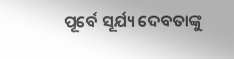ପୂର୍ବେ ସୂର୍ଯ୍ୟ ଦେବତାଙ୍କୁ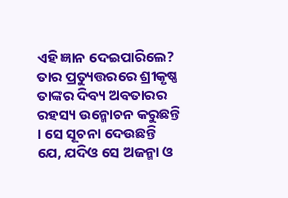ଏହି ଜ୍ଞାନ ଦେଇପାରିଲେ? ତାର ପ୍ରତ୍ୟୁତ୍ତରରେ ଶ୍ରୀକୃଷ୍ଣ ତାଙ୍କର ଦିବ୍ୟ ଅବତାରର ରହସ୍ୟ ଉନ୍ମୋଚନ କରୁଛନ୍ତି । ସେ ସୂଚନା ଦେଉଛନ୍ତି ଯେ, ଯଦିଓ ସେ ଅଜନ୍ମା ଓ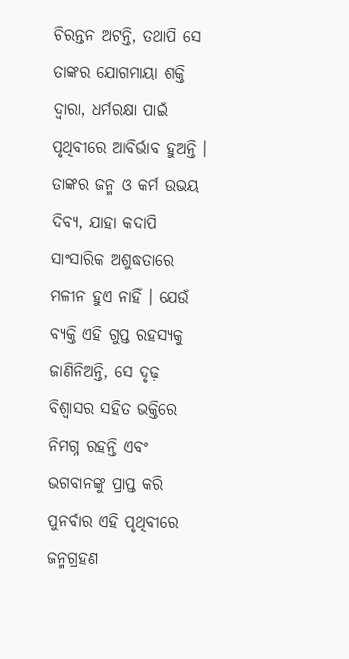ଚିରନ୍ତନ ଅଟନ୍ତି, ତଥାପି ସେ ତାଙ୍କର ଯୋଗମାୟା ଶକ୍ତି ଦ୍ୱାରା, ଧର୍ମରକ୍ଷା ପାଇଁ ପୃଥିବୀରେ ଆବିର୍ଭାବ ହୁଅନ୍ତି । ତାଙ୍କର ଜନ୍ମ ଓ କର୍ମ ଉଭୟ ଦିବ୍ୟ, ଯାହା କଦାପି ସାଂସାରିକ ଅଶୁଦ୍ଧତାରେ ମଳୀନ ହୁଏ ନାହିଁ । ଯେଉଁ ବ୍ୟକ୍ତି ଏହି ଗୁପ୍ତ ରହସ୍ୟକୁ ଜାଣିନିଅନ୍ତି, ସେ ଦୃଢ଼ ବିଶ୍ୱାସର ସହିତ ଭକ୍ତିରେ ନିମଗ୍ନ ରହନ୍ତି ଏବଂ ଭଗବାନଙ୍କୁ ପ୍ରାପ୍ତ କରି ପୁନର୍ବାର ଏହି ପୃଥିବୀରେ ଜନ୍ମଗ୍ରହଣ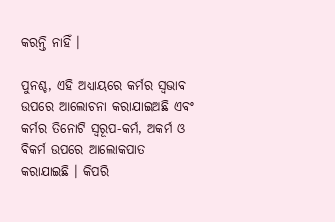କରନ୍ତି ନାହିଁ ।

ପୁନଶ୍ଚ, ଏହି ଅଧ୍ୟାୟରେ କର୍ମର ସ୍ୱଭାବ ଉପରେ ଆଲୋଚନା କରାଯାଇଅଛି ଏବଂ କର୍ମର ତିନୋଟି ସ୍ୱରୂପ-କର୍ମ, ଅକର୍ମ ଓ ବିକର୍ମ ଉପରେ ଆଲୋକପାତ କରାଯାଇଛି । କିପରି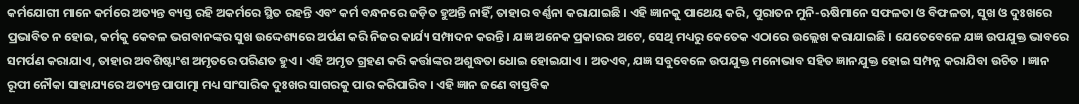କର୍ମଯୋଗୀ ମାନେ କର୍ମରେ ଅତ୍ୟନ୍ତ ବ୍ୟସ୍ତ ରହି ଅକର୍ମରେ ସ୍ଥିତ ରହନ୍ତି ଏବଂ କର୍ମ ବନ୍ଧନରେ ଜଡ଼ିତ ହୁଅନ୍ତି ନାହିଁ, ତାହାର ବର୍ଣ୍ଣନା କରାଯାଇଛି । ଏହି ଜ୍ଞାନକୁ ପାଥେୟ କରି, ପୁରାତନ ମୁନି-ଋଷିମାନେ ସଫଳତା ଓ ବିଫଳତା, ସୁଖ ଓ ଦୁଃଖରେ ପ୍ରଭାବିତ ନ ହୋଇ, କର୍ମକୁ କେବଳ ଭଗବାନଙ୍କର ସୁଖ ଉଦ୍ଦେଶ୍ୟରେ ଅର୍ପଣ କରି ନିଜର କାର୍ଯ୍ୟ ସମ୍ପାଦନ କରନ୍ତି । ଯଜ୍ଞ ଅନେକ ପ୍ରକାରର ଅଟେ, ସେଥି ମଧ୍ୟରୁ କେତେକ ଏଠାରେ ଉଲ୍ଲେଖ କରାଯାଇଛି । ଯେତେବେଳେ ଯଜ୍ଞ ଉପଯୁକ୍ତ ଭାବରେ ସମର୍ପଣ କରାଯାଏ, ତାହାର ଅବଶିଷ୍ଟାଂଶ ଅମୃତରେ ପରିଣତ ହୁଏ । ଏହି ଅମୃତ ଗ୍ରହଣ କରି କର୍ତ୍ତାଙ୍କର ଅଶୁଦ୍ଧତା ଧୋଇ ହୋଇଯାଏ । ଅତଏବ, ଯଜ୍ଞ ସବୁବେଳେ ଉପଯୁକ୍ତ ମନୋଭାବ ସହିତ ଜ୍ଞାନଯୁକ୍ତ ହୋଇ ସମ୍ପନ୍ନ କରାଯିବା ଉଚିତ । ଜ୍ଞାନ ରୂପୀ ନୌକା ସାହାଯ୍ୟରେ ଅତ୍ୟନ୍ତ ପାପାତ୍ମା ମଧ୍ୟ ସାଂସାରିକ ଦୁଃଖର ସାଗରକୁ ପାର କରିପାରିବ । ଏହି ଜ୍ଞାନ ଜଣେ ବାସ୍ତବିକ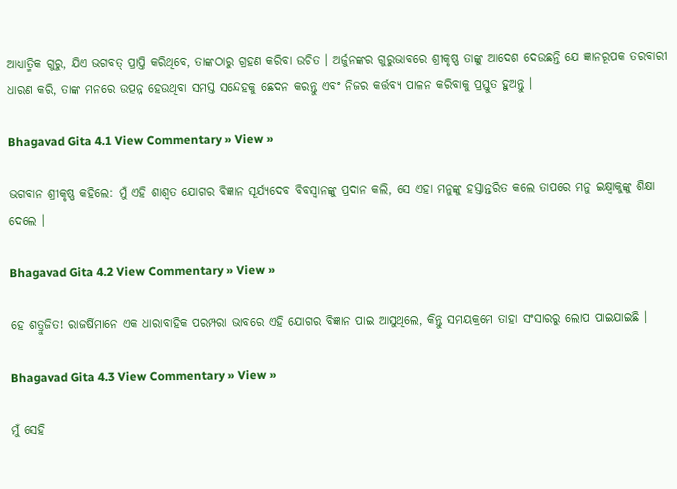ଆଧ୍ୟାତ୍ମିକ ଗୁରୁ, ଯିଏ ଭଗବତ୍ ପ୍ରାପ୍ତି କରିଥିବେ, ତାଙ୍କଠାରୁ ଗ୍ରହଣ କରିବା ଉଚିତ । ଅର୍ଜୁନଙ୍କର ଗୁରୁଭାବରେ ଶ୍ରୀକୃଷ୍ଣ ତାଙ୍କୁ ଆଦେଶ ଦେଉଛନ୍ତି ଯେ ଜ୍ଞାନରୂପକ ତରବାରୀ ଧାରଣ କରି, ତାଙ୍କ ମନରେ ଉତ୍ପନ୍ନ ହେଉଥିବା ସମସ୍ତ ସନ୍ଦେହକୁ ଛେଦନ କରନ୍ତୁ ଏବଂ ନିଜର କର୍ତ୍ତବ୍ୟ ପାଳନ କରିବାକୁ ପ୍ରସ୍ତୁତ ହୁଅନ୍ତୁ ।

Bhagavad Gita 4.1 View Commentary » View »

ଭଗବାନ ଶ୍ରୀକୃଷ୍ଣ କହିଲେ: ମୁଁ ଏହି ଶାଶ୍ୱତ ଯୋଗର ବିଜ୍ଞାନ ସୂର୍ଯ୍ୟଦେବ ବିବସ୍ୱାନଙ୍କୁ ପ୍ରଦାନ କଲି, ସେ ଏହା ମନୁଙ୍କୁ ହସ୍ତାନ୍ତରିତ କଲେ ତାପରେ ମନୁ ଇକ୍ଷ୍ୱାକୁଙ୍କୁ ଶିକ୍ଷା ଦେଲେ ।

Bhagavad Gita 4.2 View Commentary » View »

ହେ ଶତ୍ରୁଜିତ! ରାଜର୍ଷିମାନେ ଏକ ଧାରାବାହିକ ପରମ୍ପରା ଭାବରେ ଏହି ଯୋଗର ବିଜ୍ଞାନ ପାଇ ଆସୁଥିଲେ, କିନ୍ତୁ ସମୟକ୍ରମେ ତାହା ସଂସାରରୁ ଲୋପ ପାଇଯାଇଛି ।

Bhagavad Gita 4.3 View Commentary » View »

ମୁଁ ସେହି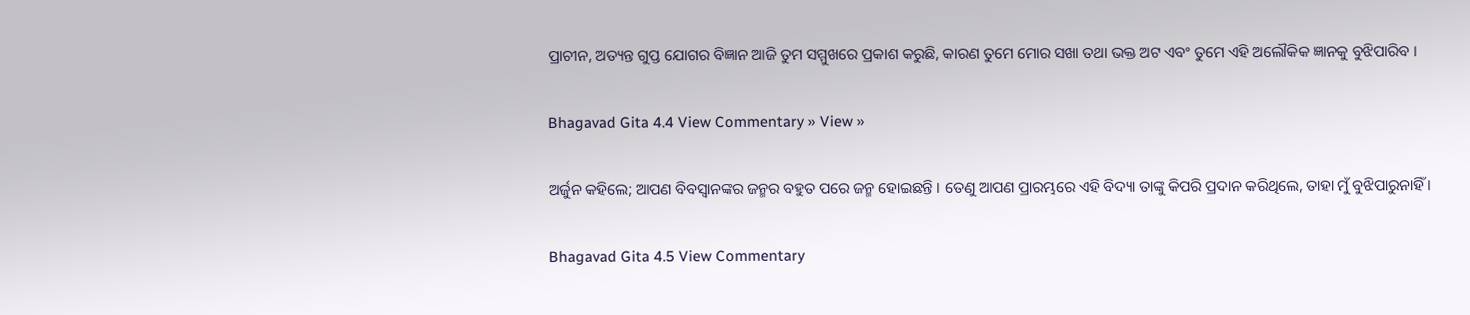ପ୍ରାଚୀନ, ଅତ୍ୟନ୍ତ ଗୁପ୍ତ ଯୋଗର ବିଜ୍ଞାନ ଆଜି ତୁମ ସମ୍ମୁଖରେ ପ୍ରକାଶ କରୁଛି, କାରଣ ତୁମେ ମୋର ସଖା ତଥା ଭକ୍ତ ଅଟ ଏବଂ ତୁମେ ଏହି ଅଲୌକିକ ଜ୍ଞାନକୁ ବୁଝିପାରିବ ।

Bhagavad Gita 4.4 View Commentary » View »

ଅର୍ଜୁନ କହିଲେ; ଆପଣ ବିବସ୍ୱାନଙ୍କର ଜନ୍ମର ବହୁତ ପରେ ଜନ୍ମ ହୋଇଛନ୍ତି । ତେଣୁ ଆପଣ ପ୍ରାରମ୍ଭରେ ଏହି ବିଦ୍ୟା ତାଙ୍କୁ କିପରି ପ୍ରଦାନ କରିଥିଲେ, ତାହା ମୁଁ ବୁଝିପାରୁନାହିଁ ।

Bhagavad Gita 4.5 View Commentary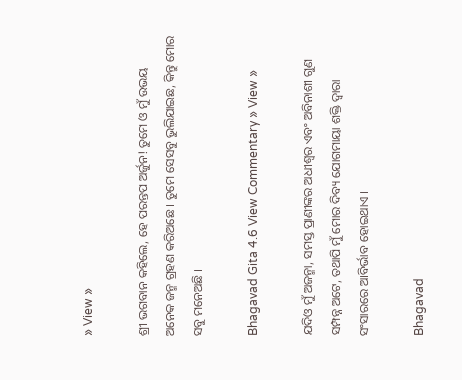» View »

ଶ୍ରୀ ଭଗବାନ କହିଲେ, ହେ ପରନ୍ତପ ଅର୍ଜୁନ! ତୁମେ ଓ ମୁଁ ଉଭୟ ଅନେକ ଜନ୍ମ ଗ୍ରହଣ କରିଅଛେ । ତୁମେ ସେସବୁ ଭୁଲିଯାଇଛ, କିନ୍ତୁ ମୋର ସବୁ ମନେଅଛି ।

Bhagavad Gita 4.6 View Commentary » View »

ଯଦିଓ ମୁଁ ଅଜନ୍ମା, ସମସ୍ତ ପ୍ରାଣୀଙ୍କର ଅଧୀଶ୍ୱର ଏବଂ ଅବିନାଶୀ ଗୁଣ ସମ୍ପନ୍ନ ଅଟେ, ତଥାପି ମୁଁ ମୋର ଦିବ୍ୟ ଯୋଗମାୟା ଶକ୍ତି ଦ୍ୱାରା ସଂସାରରେ ଆବିର୍ଭାବ ହୋଇଥାଏ ।

Bhagavad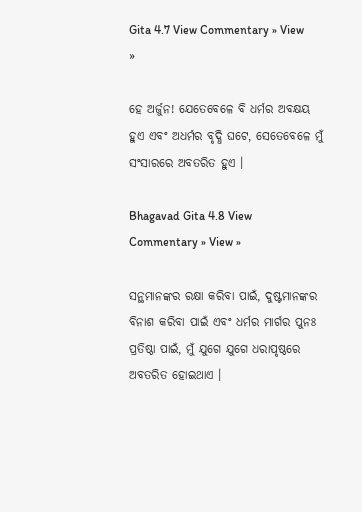Gita 4.7 View Commentary » View »

ହେ ଅର୍ଜୁନ! ଯେତେବେଳେ ବି ଧର୍ମର ଅବକ୍ଷୟ ହୁଏ ଏବଂ ଅଧର୍ମର ବୃଦ୍ଧି ଘଟେ, ସେତେବେଳେ ମୁଁ ସଂସାରରେ ଅବତରିତ ହୁଏ ।

Bhagavad Gita 4.8 View Commentary » View »

ସନ୍ଥମାନଙ୍କର ରକ୍ଷା କରିବା ପାଇଁ, ଦୁଷ୍ଟମାନଙ୍କର ବିନାଶ କରିବା ପାଇଁ ଏବଂ ଧର୍ମର ମାର୍ଗର ପୁନଃ ପ୍ରତିଷ୍ଠା ପାଇଁ, ମୁଁ ଯୁଗେ ଯୁଗେ ଧରାପୃଷ୍ଠରେ ଅବତରିତ ହୋଇଥାଏ ।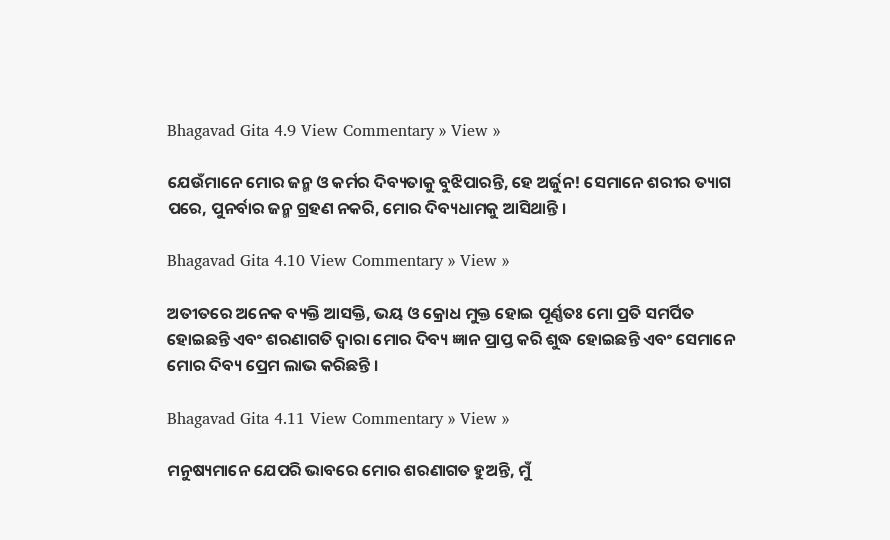Bhagavad Gita 4.9 View Commentary » View »

ଯେଉଁମାନେ ମୋର ଜନ୍ମ ଓ କର୍ମର ଦିବ୍ୟତାକୁ ବୁଝିପାରନ୍ତି, ହେ ଅର୍ଜୁନ! ସେମାନେ ଶରୀର ତ୍ୟାଗ ପରେ, ପୁନର୍ବାର ଜନ୍ମ ଗ୍ରହଣ ନକରି, ମୋର ଦିବ୍ୟଧାମକୁ ଆସିଥାନ୍ତି ।

Bhagavad Gita 4.10 View Commentary » View »

ଅତୀତରେ ଅନେକ ବ୍ୟକ୍ତି ଆସକ୍ତି, ଭୟ ଓ କ୍ରୋଧ ମୁକ୍ତ ହୋଇ ପୂର୍ଣ୍ଣତଃ ମୋ ପ୍ରତି ସମର୍ପିତ ହୋଇଛନ୍ତି ଏବଂ ଶରଣାଗତି ଦ୍ୱାରା ମୋର ଦିବ୍ୟ ଜ୍ଞାନ ପ୍ରାପ୍ତ କରି ଶୁଦ୍ଧ ହୋଇଛନ୍ତି ଏବଂ ସେମାନେ ମୋର ଦିବ୍ୟ ପ୍ରେମ ଲାଭ କରିଛନ୍ତି ।

Bhagavad Gita 4.11 View Commentary » View »

ମନୁଷ୍ୟମାନେ ଯେପରି ଭାବରେ ମୋର ଶରଣାଗତ ହୁଅନ୍ତି, ମୁଁ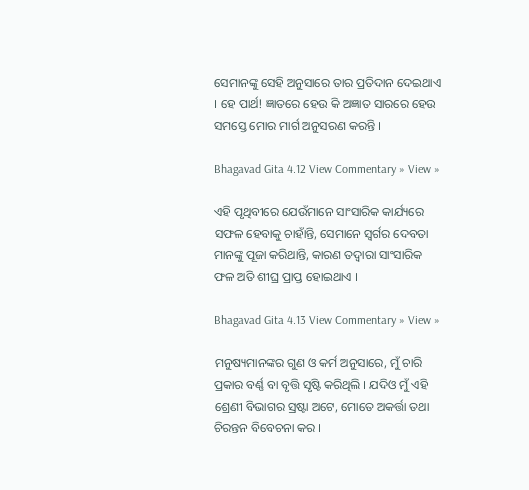ସେମାନଙ୍କୁ ସେହି ଅନୁସାରେ ତାର ପ୍ରତିଦାନ ଦେଇଥାଏ । ହେ ପାର୍ଥ! ଜ୍ଞାତରେ ହେଉ କି ଅଜ୍ଞାତ ସାରରେ ହେଉ ସମସ୍ତେ ମୋର ମାର୍ଗ ଅନୁସରଣ କରନ୍ତି ।

Bhagavad Gita 4.12 View Commentary » View »

ଏହି ପୃଥିବୀରେ ଯେଉଁମାନେ ସାଂସାରିକ କାର୍ଯ୍ୟରେ ସଫଳ ହେବାକୁ ଚାହାଁନ୍ତି, ସେମାନେ ସ୍ୱର୍ଗର ଦେବତା ମାନଙ୍କୁ ପୂଜା କରିଥାନ୍ତି, କାରଣ ତଦ୍ୱାରା ସାଂସାରିକ ଫଳ ଅତି ଶୀଘ୍ର ପ୍ରାପ୍ତ ହୋଇଥାଏ ।

Bhagavad Gita 4.13 View Commentary » View »

ମନୁଷ୍ୟମାନଙ୍କର ଗୁଣ ଓ କର୍ମ ଅନୁସାରେ, ମୁଁ ଚାରି ପ୍ରକାର ବର୍ଣ୍ଣ ବା ବୃତ୍ତି ସୃଷ୍ଟି କରିଥିଲି । ଯଦିଓ ମୁଁ ଏହି ଶ୍ରେଣୀ ବିଭାଗର ସ୍ରଷ୍ଟା ଅଟେ, ମୋତେ ଅକର୍ତ୍ତା ତଥା ଚିରନ୍ତନ ବିବେଚନା କର ।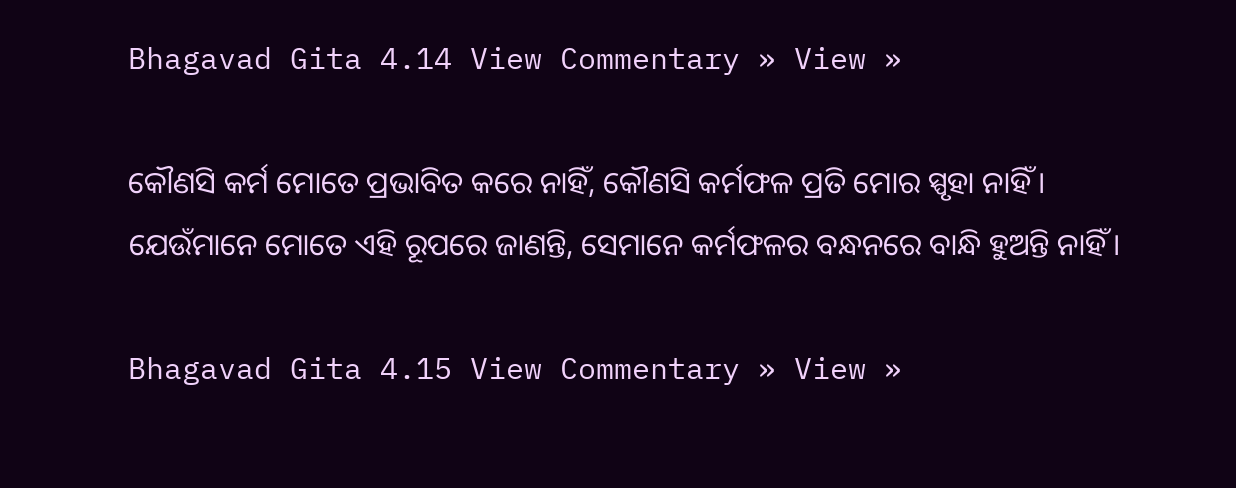Bhagavad Gita 4.14 View Commentary » View »

କୌଣସି କର୍ମ ମୋତେ ପ୍ରଭାବିତ କରେ ନାହିଁ, କୌଣସି କର୍ମଫଳ ପ୍ରତି ମୋର ସ୍ପୃହା ନାହିଁ । ଯେଉଁମାନେ ମୋତେ ଏହି ରୂପରେ ଜାଣନ୍ତି, ସେମାନେ କର୍ମଫଳର ବନ୍ଧନରେ ବାନ୍ଧି ହୁଅନ୍ତି ନାହିଁ ।

Bhagavad Gita 4.15 View Commentary » View »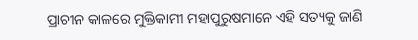ପ୍ରାଚୀନ କାଳରେ ମୁକ୍ତିକାମୀ ମହାପୁରୁଷମାନେ ଏହି ସତ୍ୟକୁ ଜାଣି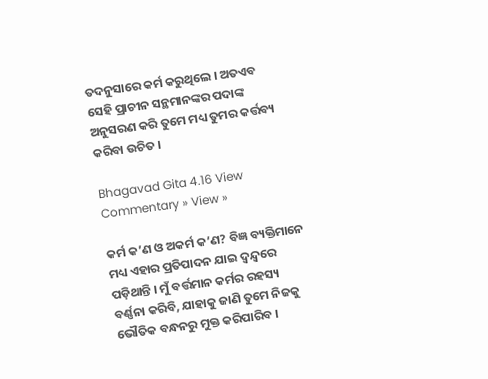ତଦନୁସାରେ କର୍ମ କରୁଥିଲେ । ଅତଏବ ସେହି ପ୍ରାଚୀନ ସନ୍ଥମାନଙ୍କର ପଦାଙ୍କ ଅନୁସରଣ କରି ତୁମେ ମଧ୍ୟ ତୁମର କର୍ତ୍ତବ୍ୟ କରିବା ଉଚିତ ।

Bhagavad Gita 4.16 View Commentary » View »

କର୍ମ କ’ଣ ଓ ଅକର୍ମ କ’ଣ? ବିଜ୍ଞ ବ୍ୟକ୍ତିମାନେ ମଧ୍ୟ ଏହାର ପ୍ରତିପାଦନ ଯାଇ ଦ୍ୱନ୍ଦ୍ୱରେ ପଡ଼ିଥାନ୍ତି । ମୁଁ ବର୍ତ୍ତମାନ କର୍ମର ରହସ୍ୟ ବର୍ଣ୍ଣନା କରିବି, ଯାହାକୁ ଜାଣି ତୁମେ ନିଜକୁ ଭୌତିକ ବନ୍ଧନରୁ ମୁକ୍ତ କରିପାରିବ ।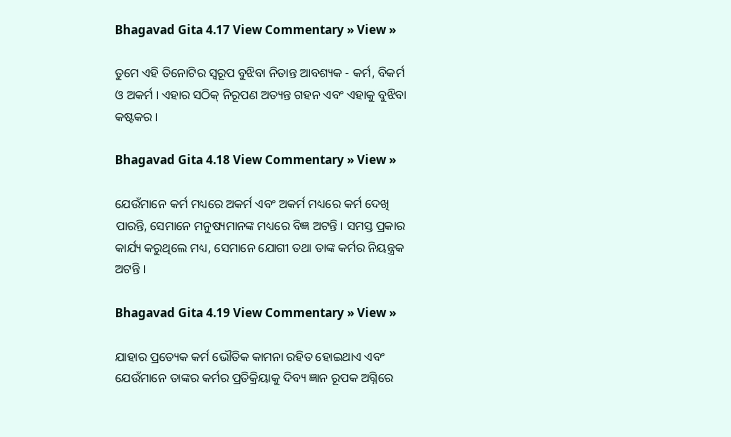Bhagavad Gita 4.17 View Commentary » View »

ତୁମେ ଏହି ତିନୋଟିର ସ୍ୱରୂପ ବୁଝିବା ନିତାନ୍ତ ଆବଶ୍ୟକ - କର୍ମ, ବିକର୍ମ ଓ ଅକର୍ମ । ଏହାର ସଠିକ୍ ନିରୂପଣ ଅତ୍ୟନ୍ତ ଗହନ ଏବଂ ଏହାକୁ ବୁଝିବା କଷ୍ଟକର ।

Bhagavad Gita 4.18 View Commentary » View »

ଯେଉଁମାନେ କର୍ମ ମଧ୍ୟରେ ଅକର୍ମ ଏବଂ ଅକର୍ମ ମଧ୍ୟରେ କର୍ମ ଦେଖି ପାରନ୍ତି, ସେମାନେ ମନୁଷ୍ୟମାନଙ୍କ ମଧ୍ୟରେ ବିଜ୍ଞ ଅଟନ୍ତି । ସମସ୍ତ ପ୍ରକାର କାର୍ଯ୍ୟ କରୁଥିଲେ ମଧ୍ୟ, ସେମାନେ ଯୋଗୀ ତଥା ତାଙ୍କ କର୍ମର ନିୟନ୍ତ୍ରକ ଅଟନ୍ତି ।

Bhagavad Gita 4.19 View Commentary » View »

ଯାହାର ପ୍ରତ୍ୟେକ କର୍ମ ଭୌତିକ କାମନା ରହିତ ହୋଇଥାଏ ଏବଂ ଯେଉଁମାନେ ତାଙ୍କର କର୍ମର ପ୍ରତିକ୍ରିୟାକୁ ଦିବ୍ୟ ଜ୍ଞାନ ରୂପକ ଅଗ୍ନିରେ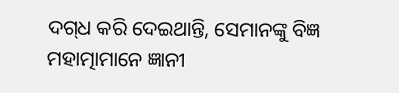ଦଗ୍‌ଧ କରି ଦେଇଥାନ୍ତି, ସେମାନଙ୍କୁ ବିଜ୍ଞ ମହାତ୍ମାମାନେ ଜ୍ଞାନୀ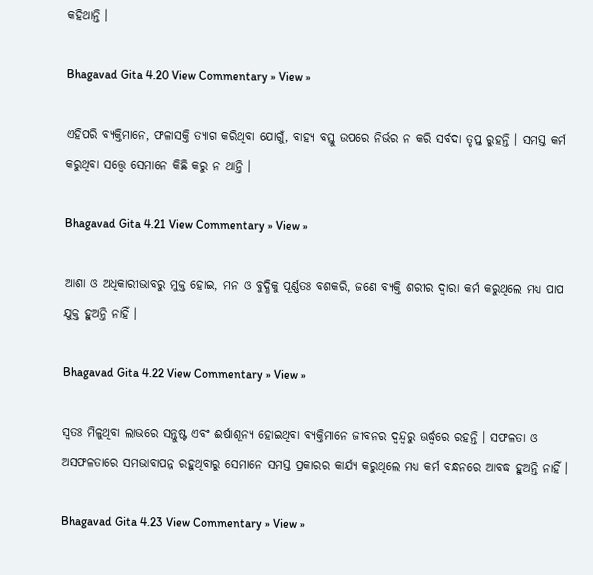କହିଥାନ୍ତି ।

Bhagavad Gita 4.20 View Commentary » View »

ଏହିପରି ବ୍ୟକ୍ତିମାନେ, ଫଳାସକ୍ତି ତ୍ୟାଗ କରିଥିବା ଯୋଗୁଁ, ବାହ୍ୟ ବସ୍ତୁ ଉପରେ ନିର୍ଭର ନ କରି ସର୍ବଦା ତୃପ୍ତ ରୁହନ୍ତି । ସମସ୍ତ କର୍ମ କରୁଥିବା ସତ୍ତ୍ୱେ ସେମାନେ କିଛି କରୁ ନ ଥାନ୍ତି ।

Bhagavad Gita 4.21 View Commentary » View »

ଆଶା ଓ ଅଧିକାରୀଭାବରୁ ମୁକ୍ତ ହୋଇ, ମନ ଓ ବୁଦ୍ଧିକୁ ପୂର୍ଣ୍ଣତଃ ବଶକରି, ଜଣେ ବ୍ୟକ୍ତି ଶରୀର ଦ୍ୱାରା କର୍ମ କରୁଥିଲେ ମଧ୍ୟ ପାପ ଯୁକ୍ତ ହୁଅନ୍ତି ନାହିଁ ।

Bhagavad Gita 4.22 View Commentary » View »

ସ୍ୱତଃ ମିଳୁଥିବା ଲାଭରେ ସନ୍ତୁଷ୍ଟ ଏବଂ ଈର୍ଷାଶୂନ୍ୟ ହୋଇଥିବା ବ୍ୟକ୍ତିମାନେ ଜୀବନର ଦ୍ୱନ୍ଦ୍ୱରୁ ଊର୍ଦ୍ଧ୍ୱରେ ରହନ୍ତି । ସଫଳତା ଓ ଅସଫଳତାରେ ସମଭାବାପନ୍ନ ରହୁଥିବାରୁ ସେମାନେ ସମସ୍ତ ପ୍ରକାରର କାର୍ଯ୍ୟ କରୁଥିଲେ ମଧ୍ୟ କର୍ମ ବନ୍ଧନରେ ଆବଦ୍ଧ ହୁଅନ୍ତି ନାହିଁ ।

Bhagavad Gita 4.23 View Commentary » View »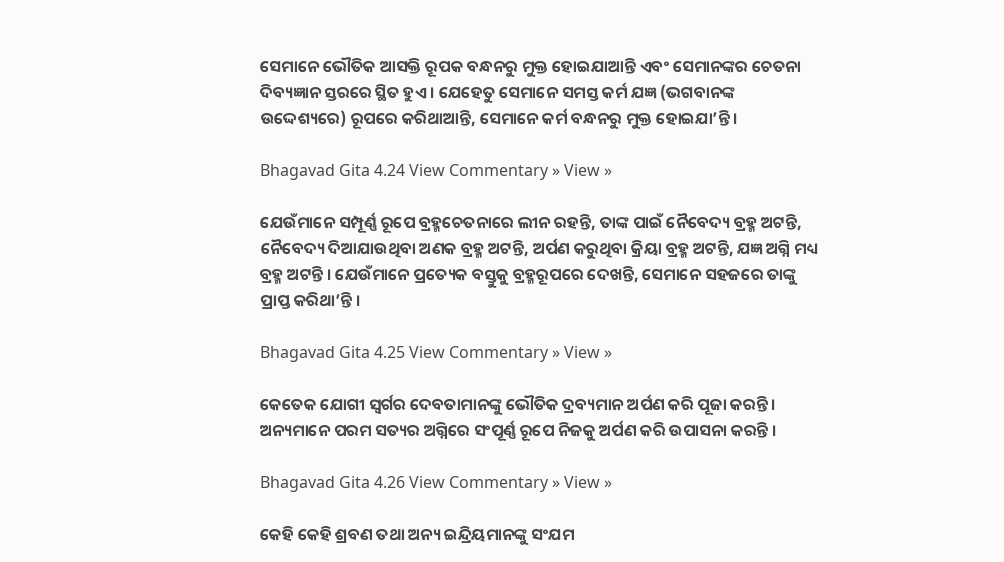ସେମାନେ ଭୌତିକ ଆସକ୍ତି ରୂପକ ବନ୍ଧନରୁ ମୁକ୍ତ ହୋଇଯାଆନ୍ତି ଏବଂ ସେମାନଙ୍କର ଚେତନା ଦିବ୍ୟଜ୍ଞାନ ସ୍ତରରେ ସ୍ଥିତ ହୁଏ । ଯେହେତୁ ସେମାନେ ସମସ୍ତ କର୍ମ ଯଜ୍ଞ (ଭଗବାନଙ୍କ ଉଦ୍ଦେଶ୍ୟରେ) ରୂପରେ କରିଥାଆନ୍ତି, ସେମାନେ କର୍ମ ବନ୍ଧନରୁ ମୁକ୍ତ ହୋଇଯା’ନ୍ତି ।

Bhagavad Gita 4.24 View Commentary » View »

ଯେଉଁମାନେ ସମ୍ପୂର୍ଣ୍ଣ ରୂପେ ବ୍ରହ୍ମଚେତନାରେ ଲୀନ ରହନ୍ତି, ତାଙ୍କ ପାଇଁ ନୈବେଦ୍ୟ ବ୍ରହ୍ମ ଅଟନ୍ତି, ନୈବେଦ୍ୟ ଦିଆଯାଉଥିବା ଅଣକ ବ୍ରହ୍ମ ଅଟନ୍ତି, ଅର୍ପଣ କରୁଥିବା କ୍ରିୟା ବ୍ରହ୍ମ ଅଟନ୍ତି, ଯଜ୍ଞ ଅଗ୍ନି ମଧ୍ୟ ବ୍ରହ୍ମ ଅଟନ୍ତି । ଯେଉଁମାନେ ପ୍ରତ୍ୟେକ ବସ୍ତୁକୁ ବ୍ରହ୍ମରୂପରେ ଦେଖନ୍ତି, ସେମାନେ ସହଜରେ ତାଙ୍କୁ ପ୍ରାପ୍ତ କରିଥା’ନ୍ତି ।

Bhagavad Gita 4.25 View Commentary » View »

କେତେକ ଯୋଗୀ ସ୍ୱର୍ଗର ଦେବତାମାନଙ୍କୁ ଭୌତିକ ଦ୍ରବ୍ୟମାନ ଅର୍ପଣ କରି ପୂଜା କରନ୍ତି । ଅନ୍ୟମାନେ ପରମ ସତ୍ୟର ଅଗ୍ନିରେ ସଂପୂର୍ଣ୍ଣ ରୂପେ ନିଜକୁ ଅର୍ପଣ କରି ଉପାସନା କରନ୍ତି ।

Bhagavad Gita 4.26 View Commentary » View »

କେହି କେହି ଶ୍ରବଣ ତଥା ଅନ୍ୟ ଇନ୍ଦ୍ରିୟମାନଙ୍କୁ ସଂଯମ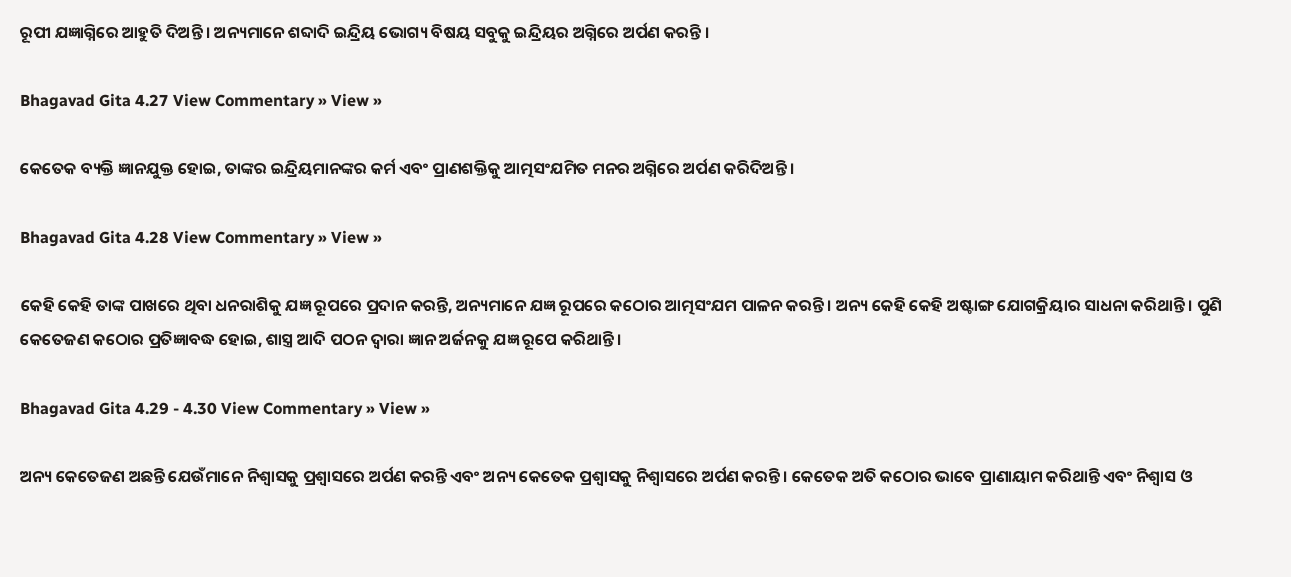ରୂପୀ ଯଜ୍ଞାଗ୍ନିରେ ଆହୁତି ଦିଅନ୍ତି । ଅନ୍ୟମାନେ ଶବ୍ଦାଦି ଇନ୍ଦ୍ରିୟ ଭୋଗ୍ୟ ବିଷୟ ସବୁକୁ ଇନ୍ଦ୍ରିୟର ଅଗ୍ନିରେ ଅର୍ପଣ କରନ୍ତି ।

Bhagavad Gita 4.27 View Commentary » View »

କେତେକ ବ୍ୟକ୍ତି ଜ୍ଞାନଯୁକ୍ତ ହୋଇ, ତାଙ୍କର ଇନ୍ଦ୍ରିୟମାନଙ୍କର କର୍ମ ଏବଂ ପ୍ରାଣଶକ୍ତିକୁ ଆତ୍ମସଂଯମିତ ମନର ଅଗ୍ନିରେ ଅର୍ପଣ କରିଦିଅନ୍ତି ।

Bhagavad Gita 4.28 View Commentary » View »

କେହି କେହି ତାଙ୍କ ପାଖରେ ଥିବା ଧନରାଶିକୁ ଯଜ୍ଞ ରୂପରେ ପ୍ରଦାନ କରନ୍ତି, ଅନ୍ୟମାନେ ଯଜ୍ଞ ରୂପରେ କଠୋର ଆତ୍ମସଂଯମ ପାଳନ କରନ୍ତି । ଅନ୍ୟ କେହି କେହି ଅଷ୍ଟାଙ୍ଗ ଯୋଗକ୍ରିୟାର ସାଧନା କରିଥାନ୍ତି । ପୁଣି କେତେଜଣ କଠୋର ପ୍ରତିଜ୍ଞାବଦ୍ଧ ହୋଇ, ଶାସ୍ତ୍ର ଆଦି ପଠନ ଦ୍ୱାରା ଜ୍ଞାନ ଅର୍ଜନକୁ ଯଜ୍ଞ ରୂପେ କରିଥାନ୍ତି ।

Bhagavad Gita 4.29 - 4.30 View Commentary » View »

ଅନ୍ୟ କେତେଜଣ ଅଛନ୍ତି ଯେଉଁମାନେ ନିଶ୍ୱାସକୁ ପ୍ରଶ୍ୱାସରେ ଅର୍ପଣ କରନ୍ତି ଏବଂ ଅନ୍ୟ କେତେକ ପ୍ରଶ୍ୱାସକୁ ନିଶ୍ୱାସରେ ଅର୍ପଣ କରନ୍ତି । କେତେକ ଅତି କଠୋର ଭାବେ ପ୍ରାଣାୟାମ କରିଥାନ୍ତି ଏବଂ ନିଶ୍ୱାସ ଓ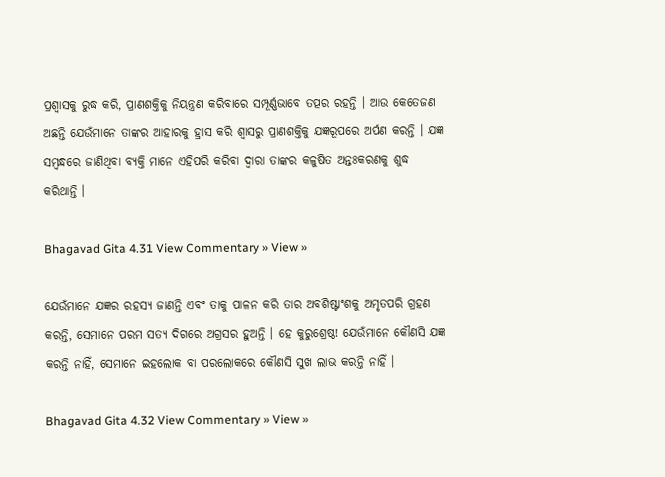ପ୍ରଶ୍ୱାସକୁ ରୁଦ୍ଧ କରି, ପ୍ରାଣଶକ୍ତିକୁ ନିୟନ୍ତ୍ରଣ କରିବାରେ ସମ୍ପୂର୍ଣ୍ଣଭାବେ ତତ୍ପର ରହନ୍ତି । ଆଉ କେତେଜଣ ଅଛନ୍ତି ଯେଉଁମାନେ ତାଙ୍କର ଆହାରକୁ ହ୍ରାସ କରି ଶ୍ୱାସରୁ ପ୍ରାଣଶକ୍ତିକୁ ଯଜ୍ଞରୂପରେ ଅର୍ପଣ କରନ୍ତି । ଯଜ୍ଞ ସମ୍ବନ୍ଧରେ ଜାଣିଥିବା ବ୍ୟକ୍ତି ମାନେ ଏହିପରି କରିବା ଦ୍ୱାରା ତାଙ୍କର କଳୁଷିତ ଅନ୍ତଃକରଣକୁ ଶୁଦ୍ଧ କରିଥାନ୍ତି ।

Bhagavad Gita 4.31 View Commentary » View »

ଯେଉଁମାନେ ଯଜ୍ଞର ରହସ୍ୟ ଜାଣନ୍ତି ଏବଂ ତାକୁ ପାଳନ କରି ତାର ଅବଶିଷ୍ଟାଂଶକୁ ଅମୃତପରି ଗ୍ରହଣ କରନ୍ତି, ସେମାନେ ପରମ ସତ୍ୟ ଦିଗରେ ଅଗ୍ରସର ହୁଅନ୍ତି । ହେ କୁରୁଶ୍ରେଷ୍ଠ! ଯେଉଁମାନେ କୌଣସି ଯଜ୍ଞ କରନ୍ତି ନାହିଁ, ସେମାନେ ଇହଲୋକ ବା ପରଲୋକରେ କୌଣସି ସୁଖ ଲାଭ କରନ୍ତି ନାହିଁ ।

Bhagavad Gita 4.32 View Commentary » View »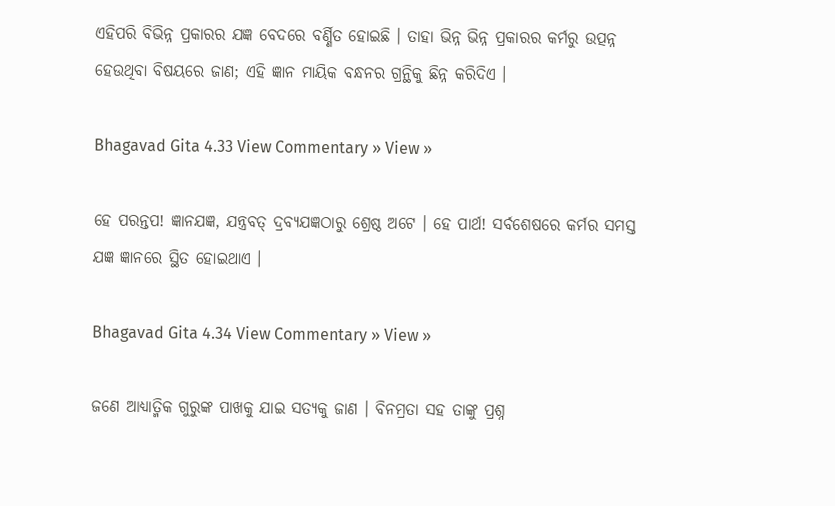ଏହିପରି ବିଭିନ୍ନ ପ୍ରକାରର ଯଜ୍ଞ ବେଦରେ ବର୍ଣ୍ଣିତ ହୋଇଛି । ତାହା ଭିନ୍ନ ଭିନ୍ନ ପ୍ରକାରର କର୍ମରୁ ଉତ୍ପନ୍ନ ହେଉଥିବା ବିଷୟରେ ଜାଣ; ଏହି ଜ୍ଞାନ ମାୟିକ ବନ୍ଧନର ଗ୍ରନ୍ଥିକୁ ଛିନ୍ନ କରିଦିଏ ।

Bhagavad Gita 4.33 View Commentary » View »

ହେ ପରନ୍ତପ! ଜ୍ଞାନଯଜ୍ଞ, ଯନ୍ତ୍ରବତ୍ ଦ୍ରବ୍ୟଯଜ୍ଞଠାରୁ ଶ୍ରେଷ୍ଠ ଅଟେ । ହେ ପାର୍ଥ! ସର୍ବଶେଷରେ କର୍ମର ସମସ୍ତ ଯଜ୍ଞ ଜ୍ଞାନରେ ସ୍ଥିତ ହୋଇଥାଏ ।

Bhagavad Gita 4.34 View Commentary » View »

ଜଣେ ଆଧ୍ୟାତ୍ମିକ ଗୁରୁଙ୍କ ପାଖକୁ ଯାଇ ସତ୍ୟକୁ ଜାଣ । ବିନମ୍ରତା ସହ ତାଙ୍କୁ ପ୍ରଶ୍ନ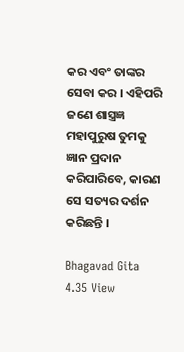କର ଏବଂ ତାଙ୍କର ସେବା କର । ଏହିପରି ଜଣେ ଶାସ୍ତ୍ରଜ୍ଞ ମହାପୁରୁଷ ତୁମକୁ ଜ୍ଞାନ ପ୍ରଦାନ କରିପାରିବେ, କାରଣ ସେ ସତ୍ୟର ଦର୍ଶନ କରିଛନ୍ତି ।

Bhagavad Gita 4.35 View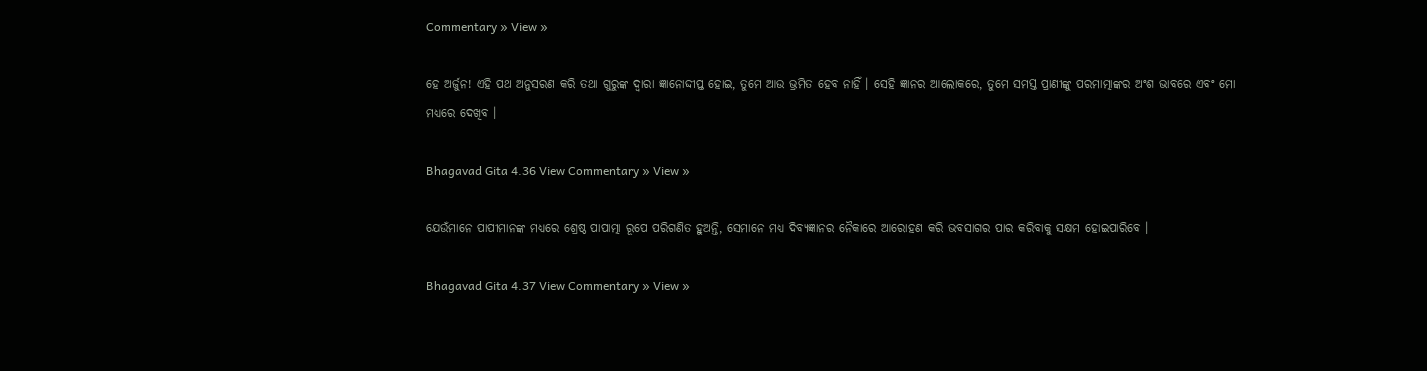Commentary » View »

ହେ ଅର୍ଜୁନ! ଏହି ପଥ ଅନୁସରଣ କରି ତଥା ଗୁରୁଙ୍କ ଦ୍ୱାରା ଜ୍ଞାନୋଦ୍ଦୀପ୍ତ ହୋଇ, ତୁମେ ଆଉ ଭ୍ରମିତ ହେବ ନାହିଁ । ସେହି ଜ୍ଞାନର ଆଲୋକରେ, ତୁମେ ସମସ୍ତ ପ୍ରାଣୀଙ୍କୁ ପରମାତ୍ମାଙ୍କର ଅଂଶ ଭାବରେ ଏବଂ ମୋ ମଧ୍ୟରେ ଦେଖିବ ।

Bhagavad Gita 4.36 View Commentary » View »

ଯେଉଁମାନେ ପାପୀମାନଙ୍କ ମଧ୍ୟରେ ଶ୍ରେଷ୍ଠ ପାପାତ୍ମା ରୂପେ ପରିଗଣିତ ହୁଅନ୍ତି, ସେମାନେ ମଧ୍ୟ ଦିବ୍ୟଜ୍ଞାନର ନୈକାରେ ଆରୋହଣ କରି ଭବସାଗର ପାର କରିବାକୁ ସକ୍ଷମ ହୋଇପାରିବେ ।

Bhagavad Gita 4.37 View Commentary » View »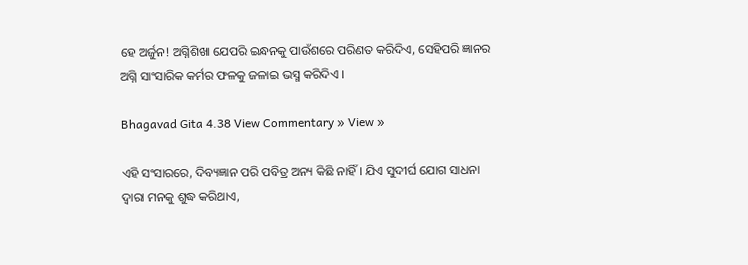ହେ ଅର୍ଜୁନ! ଅଗ୍ନିଶିଖା ଯେପରି ଇନ୍ଧନକୁ ପାଉଁଶରେ ପରିଣତ କରିଦିଏ, ସେହିପରି ଜ୍ଞାନର ଅଗ୍ନି ସାଂସାରିକ କର୍ମର ଫଳକୁ ଜଳାଇ ଭସ୍ମ କରିଦିଏ ।

Bhagavad Gita 4.38 View Commentary » View »

ଏହି ସଂସାରରେ, ଦିବ୍ୟଜ୍ଞାନ ପରି ପବିତ୍ର ଅନ୍ୟ କିଛି ନାହିଁ । ଯିଏ ସୁଦୀର୍ଘ ଯୋଗ ସାଧନା ଦ୍ୱାରା ମନକୁ ଶୁଦ୍ଧ କରିଥାଏ,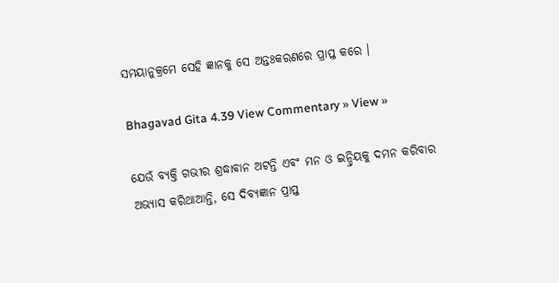ସମୟାନୁକ୍ରମେ ସେହି ଜ୍ଞାନକୁ ସେ ଅନ୍ତଃକରଣରେ ପ୍ରାପ୍ତ କରେ ।

Bhagavad Gita 4.39 View Commentary » View »

ଯେଉଁ ବ୍ୟକ୍ତି ଗଭୀର ଶ୍ରଦ୍ଧାବାନ ଅଟନ୍ତି ଏବଂ ମନ ଓ ଇନ୍ଦ୍ରିୟକୁ ଦମନ କରିବାର ଅଭ୍ୟାସ କରିଥାଆନ୍ତି, ସେ ଦିବ୍ୟଜ୍ଞାନ ପ୍ରାପ୍ତ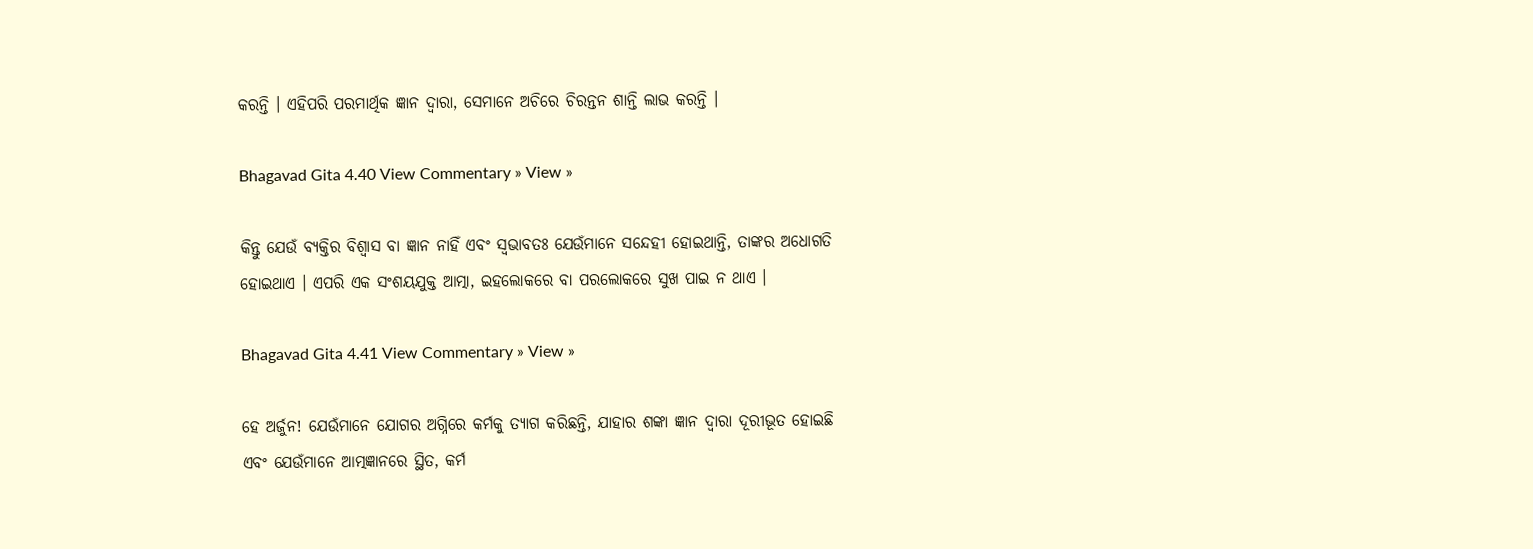କରନ୍ତି । ଏହିପରି ପରମାର୍ଥିକ ଜ୍ଞାନ ଦ୍ୱାରା, ସେମାନେ ଅଚିରେ ଚିରନ୍ତନ ଶାନ୍ତି ଲାଭ କରନ୍ତି ।

Bhagavad Gita 4.40 View Commentary » View »

କିନ୍ତୁ ଯେଉଁ ବ୍ୟକ୍ତିର ବିଶ୍ୱାସ ବା ଜ୍ଞାନ ନାହିଁ ଏବଂ ସ୍ୱଭାବତଃ ଯେଉଁମାନେ ସନ୍ଦେହୀ ହୋଇଥାନ୍ତି, ତାଙ୍କର ଅଧୋଗତି ହୋଇଥାଏ । ଏପରି ଏକ ସଂଶୟଯୁକ୍ତ ଆତ୍ମା, ଇହଲୋକରେ ବା ପରଲୋକରେ ସୁଖ ପାଇ ନ ଥାଏ ।

Bhagavad Gita 4.41 View Commentary » View »

ହେ ଅର୍ଜୁନ! ଯେଉଁମାନେ ଯୋଗର ଅଗ୍ନିରେ କର୍ମକୁ ତ୍ୟାଗ କରିଛନ୍ତି, ଯାହାର ଶଙ୍କା ଜ୍ଞାନ ଦ୍ୱାରା ଦୂରୀଭୂତ ହୋଇଛି ଏବଂ ଯେଉଁମାନେ ଆତ୍ମଜ୍ଞାନରେ ସ୍ଥିତ, କର୍ମ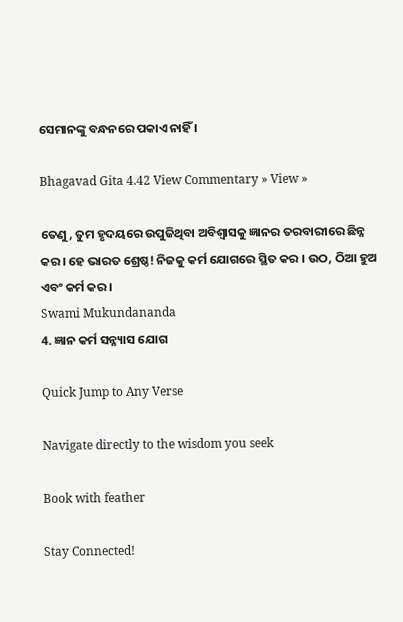ସେମାନଙ୍କୁ ବନ୍ଧନରେ ପକାଏ ନାହିଁ ।

Bhagavad Gita 4.42 View Commentary » View »

ତେଣୁ, ତୁମ ହୃଦୟରେ ଉପୁଜିଥିବା ଅବିଶ୍ୱାସକୁ ଜ୍ଞାନର ତରବାରୀରେ ଛିନ୍ନ କର । ହେ ଭାରତ ଶ୍ରେଷ୍ଠ! ନିଜକୁ କର୍ମ ଯୋଗରେ ସ୍ଥିତ କର । ଉଠ, ଠିଆ ହୁଅ ଏବଂ କର୍ମ କର ।
Swami Mukundananda
4. ଜ୍ଞାନ କର୍ମ ସନ୍ନ୍ୟାସ ଯୋଗ

Quick Jump to Any Verse

Navigate directly to the wisdom you seek

Book with feather

Stay Connected!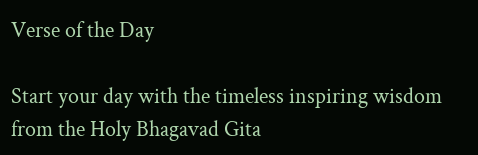Verse of the Day

Start your day with the timeless inspiring wisdom from the Holy Bhagavad Gita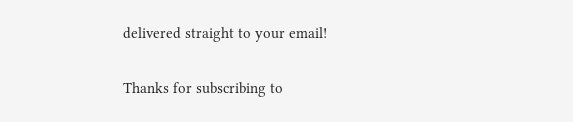delivered straight to your email!

Thanks for subscribing to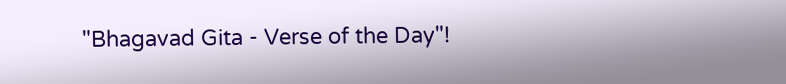"Bhagavad Gita - Verse of the Day"!